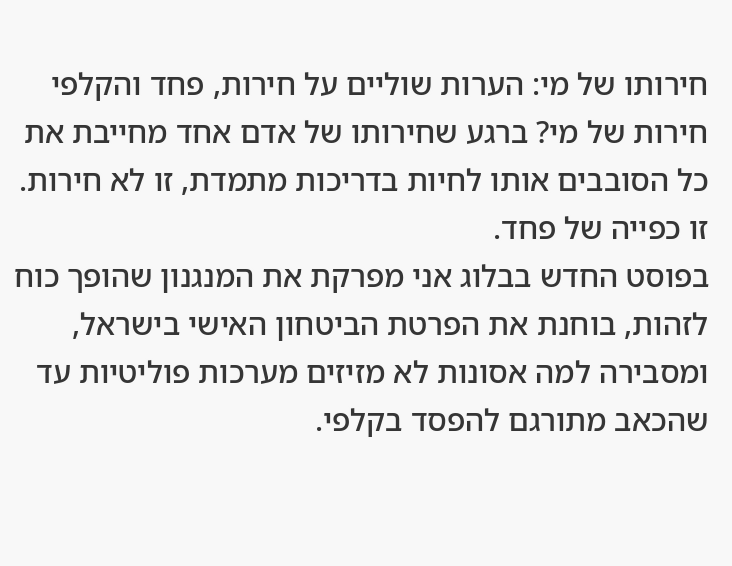חירותו של מי: הערות שוליים על חירות, פחד והקלפי
חירות של מי? ברגע שחירותו של אדם אחד מחייבת את כל הסובבים אותו לחיות בדריכות מתמדת, זו לא חירות. זו כפייה של פחד.
בפוסט החדש בבלוג אני מפרקת את המנגנון שהופך כוח לזהות, בוחנת את הפרטת הביטחון האישי בישראל, ומסבירה למה אסונות לא מזיזים מערכות פוליטיות עד שהכאב מתורגם להפסד בקלפי.